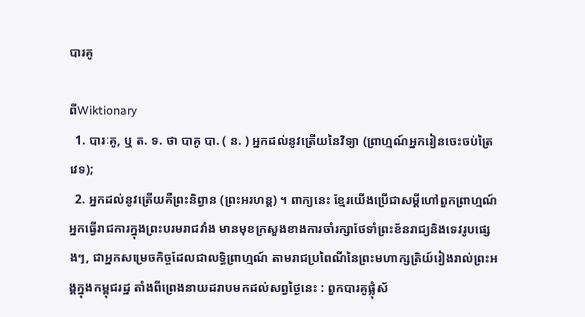បារគូ

ពីWiktionary
  1. បារៈគូ, ឬ ត. ទ. ថា បាគូ បា. ( ន. ) អ្នកដល់នូវត្រើយនៃវិទ្យា (ព្រាហ្មណ៍អ្នករៀនចេះចប់ត្រៃវេទ);
  2. អ្នកដល់នូវត្រើយគឺព្រះនិព្វាន (ព្រះអរហន្ត) ។ ពាក្យនេះ ខ្មែរយើងប្រើជាសម្ដីហៅពួកព្រាហ្មណ៍អ្នកធ្វើរាជការក្នុងព្រះបរមរាជវាំង មានមុខក្រសួងខាងការចាំរក្សាថែទាំព្រះខ័នរាជ្យនិងទេវរូបផ្សេងៗ, ជាអ្នកសម្រេចកិច្ចដែលជាលទ្ធិពា្រហ្មណ៍ តាមរាជប្រពៃណីនៃព្រះមហាក្សត្រិយ៍រៀងរាល់ព្រះអង្គក្នុងកម្ពុជរដ្ឋ តាំងពីព្រេងនាយដរាបមកដល់សព្វថ្ងៃនេះ : ពួកបារគូផ្លុំស័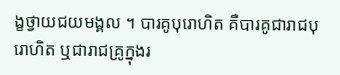ង្ខថ្វាយជយមង្គល ។ បារគូបុរោហិត គឺបារគូជារាជបុរោហិត ឬជារាជគ្រូក្នុងរ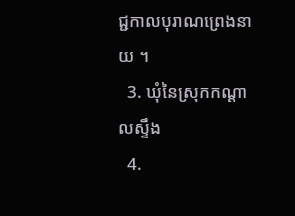ជ្ជកាលបុរាណព្រេងនាយ ។
  3. ឃុំនៃស្រុកកណ្ដាលស្ទឹង
  4.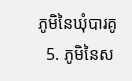ភូមិនៃឃុំបារគូ
  5. ភូមិនៃស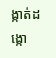ង្កាត់ដង្កោ